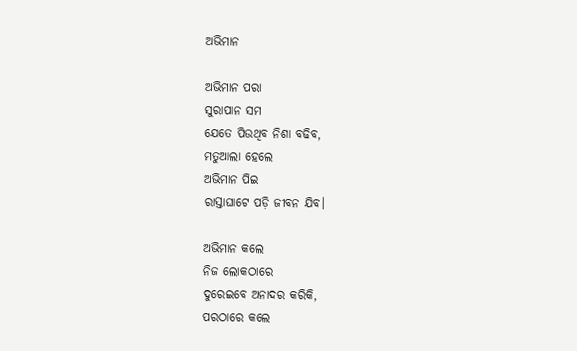ଅଭିମାନ

ଅଭିମାନ ପରା
ସୁରାପାନ ସମ
ଯେତେ ପିଉଥିବ ନିଶା ବଢିବ,
ମତୁଆଲା ହେଲେ
ଅଭିମାନ ପିଇ
ରାସ୍ତାଘାଟେ ପଡ଼ି ଜୀବନ ଯିବ।

ଅଭିମାନ କଲେ
ନିଜ ଲୋକଠାରେ
ଦୁରେଇବେ ଅନାଦର କରିକି,
ପରଠାରେ କଲେ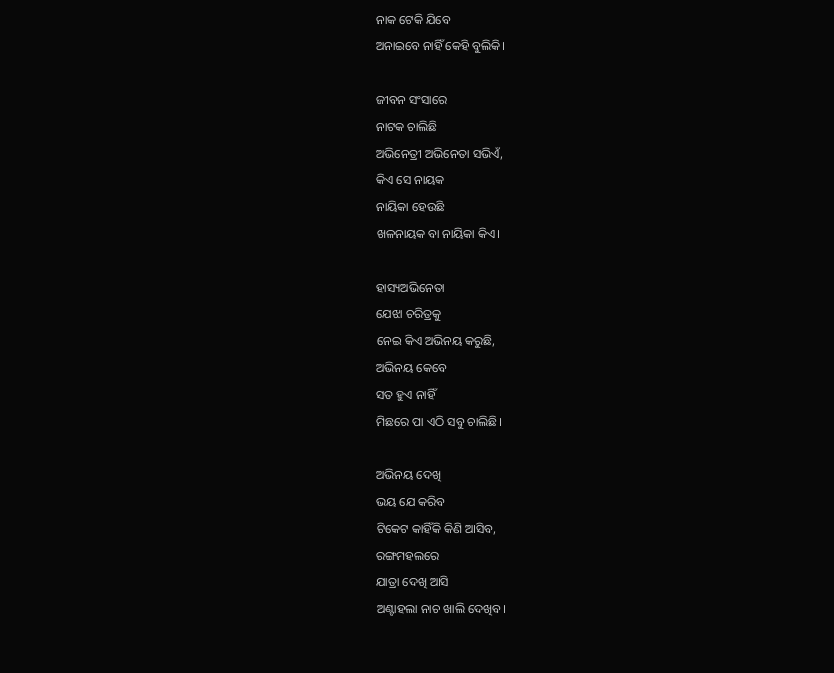ନାକ ଟେକି ଯିବେ
ଅନାଇବେ ନାହିଁ କେହି ବୁଲିକି।

ଜୀବନ ସଂସାରେ
ନାଟକ ଚାଲିଛି
ଅଭିନେତ୍ରୀ ଅଭିନେତା ସଭିଏଁ,
କିଏ ସେ ନାୟକ
ନାୟିକା ହେଉଛି
ଖଳନାୟକ ବା ନାୟିକା କିଏ।

ହାସ୍ୟଅଭିନେତା
ଯେଝା ଚରିତ୍ରକୁ
ନେଇ କିଏ ଅଭିନୟ କରୁଛି,
ଅଭିନୟ କେବେ
ସତ ହୁଏ ନାହିଁ
ମିଛରେ ପା ଏଠି ସବୁ ଚାଲିଛି।

ଅଭିନୟ ଦେଖି
ଭୟ ଯେ କରିବ
ଟିକେଟ କାହିଁକି କିଣି ଆସିବ,
ରଙ୍ଗମହଲରେ
ଯାତ୍ରା ଦେଖି ଆସି
ଅଣ୍ଟାହଲା ନାଚ ଖାଲି ଦେଖିବ।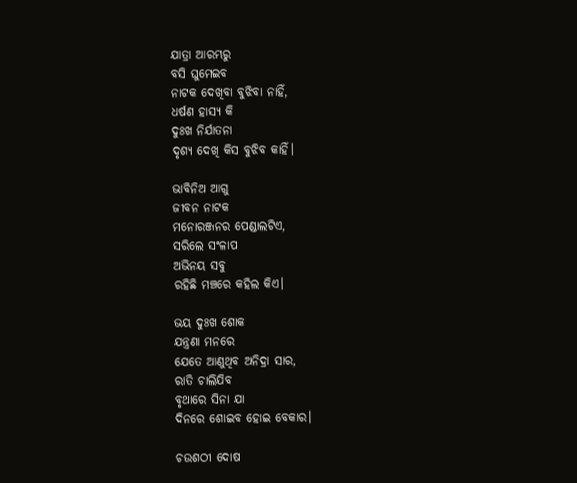ଯାତ୍ରା ଆରମ୍ଭରୁ
ବସି ଘୁମେଇବ
ନାଟକ ଦେଖିବା ବୁଝିବା ନାହିଁ,
ଧର୍ଷଣ ହାସ୍ୟ କି
ଦୁଃଖ ନିର୍ଯାତନା
ଦୃଶ୍ୟ ଦେଖି କିସ ବୁଝିବ କାହିଁ।

ଭାବିନିଅ ଆଗୁ
ଜୀବନ ନାଟକ
ମନୋରଞ୍ଜନର ପେଣ୍ଡାଲଟିଏ,
ସରିଲେ ସଂଳାପ
ଅଭିନୟ ସବୁ
ରହିଛି ମଞ୍ଚରେ କହିଲ କିଏ।

ଭୟ ଦୁଃଖ ଶୋକ
ଯନ୍ତ୍ରଣା ମନରେ
ଯେତେ ଆଣୁଥିବ ଅନିଦ୍ରା ସାର,
ରାତି ଚାଲିଯିବ
ବୃଥାରେ ସିନା ଯା
ଦିନରେ ଶୋଇବ ହୋଇ ବେକାର।

ଚଉଶଠୀ ଦୋଷ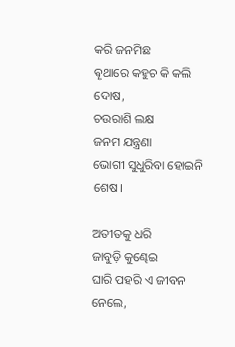କରି ଜନମିଛ
ଵୄଥାରେ କହୁଚ କି କଲି ଦୋଷ,
ଚଉରାଶି ଲକ୍ଷ
ଜନମ ଯନ୍ତ୍ରଣା
ଭୋଗୀ ସୁଧୁରିବା ହୋଇନି ଶେଷ।

ଅତୀତକୁ ଧରି
ଜାବୁଡ଼ି କୁଣ୍ଢେଇ
ଘାରି ପହରି ଏ ଜୀବନ ନେଲେ,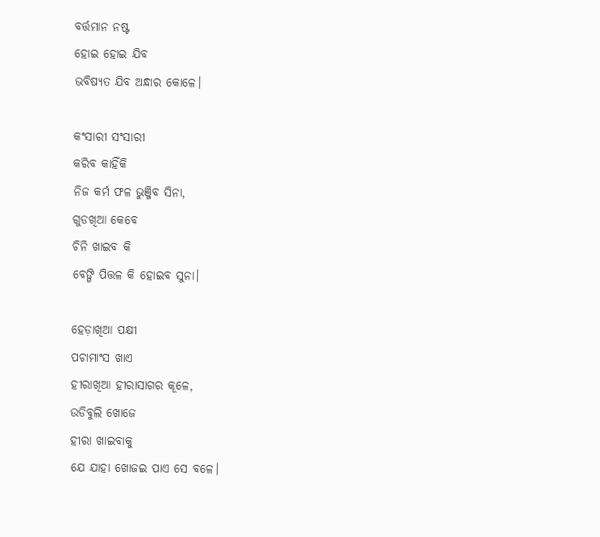ବର୍ତ୍ତମାନ ନଷ୍ଟ
ହୋଇ ହୋଇ ଯିବ
ଭବିଷ୍ୟତ ଯିବ ଅନ୍ଧାର କୋଳେ।

କଂସାରୀ ସଂସାରୀ
କରିବ କାହିଁକି
ନିଜ କର୍ମ ଫଳ ଭୁଞ୍ଜିବ ସିନା,
ଗୁଡଖିଆ କେବେ
ଚିନି ଖାଇବ କି
ବେଙ୍ଗି ପିତ୍ତଳ କି ହୋଇବ ସୁନା।

ହେଡ଼ାଖିଆ ପକ୍ଷୀ
ପଚାମାଂସ ଖାଏ
ହୀରାଖିଆ ହୀରାସାଗର କୂଳେ,
ଉଡିବୁଲି ଖୋଜେ
ହୀରା ଖାଇବାକୁ
ଯେ ଯାହା ଖୋଜଇ ପାଏ ସେ ବଳେ।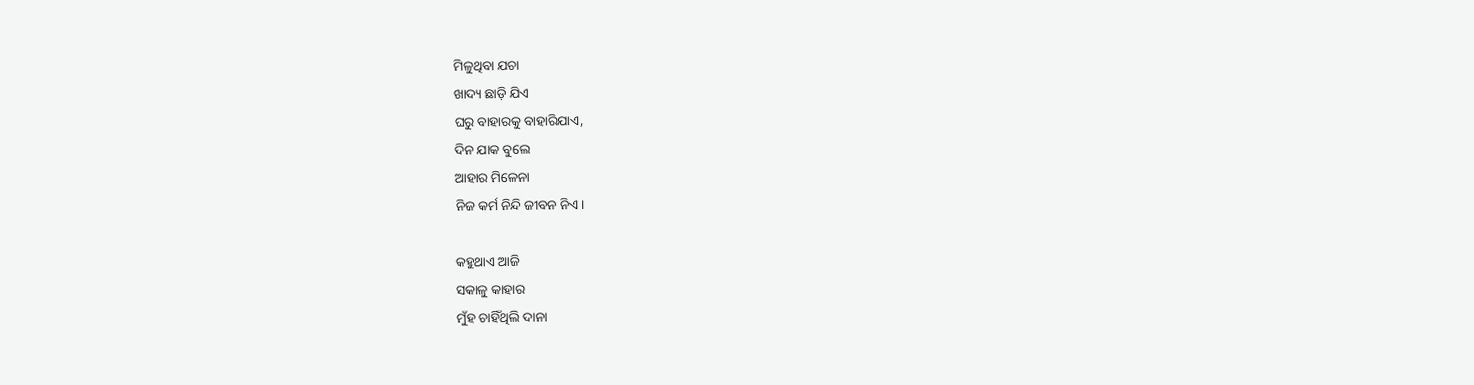ମିଳୁଥିବା ଯଚା
ଖାଦ୍ୟ ଛାଡ଼ି ଯିଏ
ଘରୁ ବାହାରକୁ ବାହାରିଯାଏ,
ଦିନ ଯାକ ବୁଲେ
ଆହାର ମିଳେନା
ନିଜ କର୍ମ ନିନ୍ଦି ଜୀବନ ନିଏ।

କହୁଥାଏ ଆଜି
ସକାଳୁ କାହାର
ମୁଁହ ଚାହିଁଥିଲି ଦାନା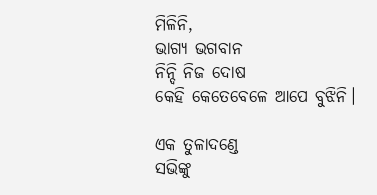ମିଳିନି,
ଭାଗ୍ୟ ଭଗବାନ
ନିନ୍ଦି ନିଜ ଦୋଷ
କେହି କେତେବେଳେ ଆପେ ବୁଝିନି।

ଏକ ତୁଳାଦଣ୍ଡେ
ସଭିଙ୍କୁ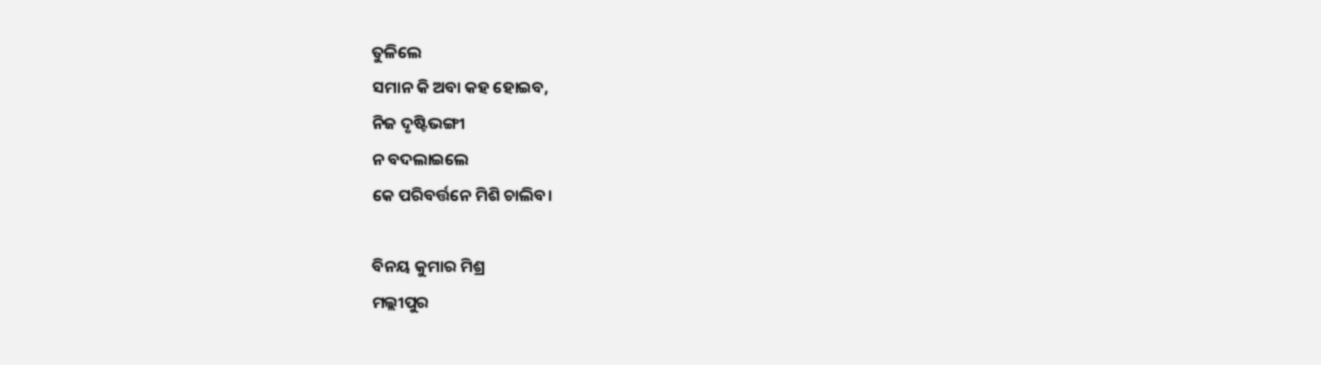ତୁଳିଲେ
ସମାନ କି ଅବା କହ ହୋଇବ,
ନିଜ ଦୃଷ୍ଟିଭଙ୍ଗୀ
ନ ବଦଲାଇଲେ
କେ ପରିବର୍ତ୍ତନେ ମିଶି ଚାଲିବ।

ବିନୟ କୁମାର ମିଶ୍ର
ମଲ୍ଲୀପୁର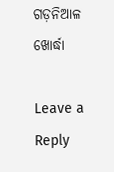ଗଡ଼ନିଆଳ
ଖୋର୍ଦ୍ଧା

Leave a Reply